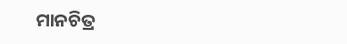ମାନଚିତ୍ର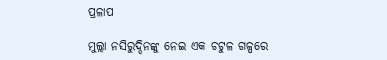ପ୍ରଳାପ

ମୁଲ୍ଲା ନସିରୁଦ୍ଦିନଙ୍କୁ ନେଇ ଏକ ଚଟୁଳ ଗଳ୍ପରେ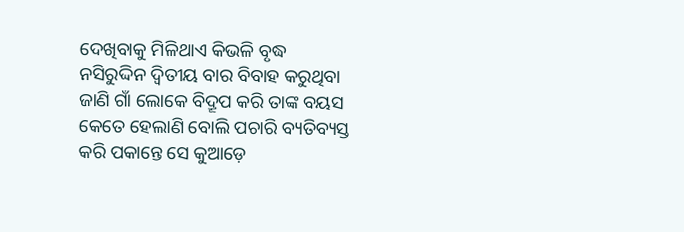ଦେଖିବାକୁ ମିଳିଥାଏ କିଭଳି ବୃଦ୍ଧ ନସିରୁଦ୍ଦିନ ଦ୍ବିତୀୟ ବାର ବିବାହ କରୁଥିବା ଜାଣି ଗାଁ ଲୋକେ ବିଦ୍ରୂପ କରି ତାଙ୍କ ବୟସ କେତେ ହେଲାଣି ବୋଲି ପଚାରି ବ୍ୟତିବ୍ୟସ୍ତ କରି ପକାନ୍ତେ ସେ କୁଆଡ଼େ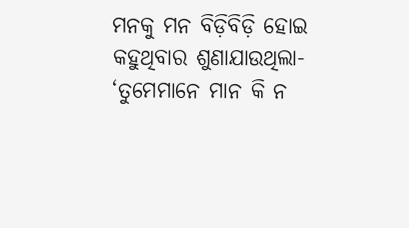ମନକୁ ମନ ବିଡ଼ିବିଡ଼ି ହୋଇ କହୁଥିବାର ଶୁଣାଯାଉଥିଲା- ‘ତୁମେମାନେ ମାନ କି ନ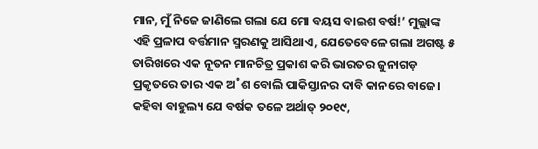ମାନ, ମୁଁ ନିଜେ ଜାଣିଲେ ଗଲା ଯେ ମୋ ବୟସ ବାଇଶ ବର୍ଷ!’ ମୁଲ୍ଲାଙ୍କ ଏହି ପ୍ରଳାପ ବର୍ତ୍ତମାନ ସ୍ମରଣକୁ ଆସିଥାଏ, ଯେତେବେଳେ ଗଲା ଅଗଷ୍ଟ ୫ ତାରିଖରେ ଏକ ନୂତନ ମାନଚିତ୍ର ପ୍ରକାଶ କରି ଭାରତର ଜୁନାଗଡ଼ ପ୍ରକୃତରେ ତାର ଏକ ଅ˚ଶ ବୋଲି ପାକିସ୍ତାନର ଦାବି କାନରେ ବାଜେ। କହିବା ବାହୁଲ୍ୟ ଯେ ବର୍ଷକ ତଳେ ଅର୍ଥାତ୍‌ ୨୦୧୯,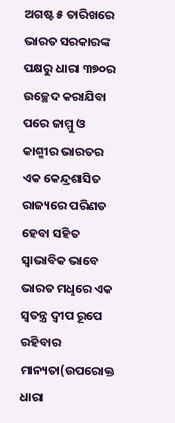ଅଗଷ୍ଟ ୫ ତାରିଖରେ ଭାରତ ସରକାରଙ୍କ ପକ୍ଷରୁ ଧାରା ୩୭୦ର ଉଚ୍ଛେଦ କରାଯିବା ପରେ ଜାମ୍ମୁ ଓ କାଶ୍ମୀର ଭାରତର ଏକ କେନ୍ଦ୍ରଶାସିତ ରାଜ୍ୟରେ ପରିଣତ ହେବା ସହିତ ସ୍ବାଭାବିକ ଭାବେ ଭାରତ ମଧୢରେ ଏକ ସ୍ବତନ୍ତ୍ର ଦ୍ବୀପ ରୂପେ ରହିବାର ମାନ୍ୟତା(ଉପରୋକ୍ତ ଧାରା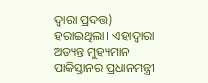ଦ୍ବାରା ପ୍ରଦତ୍ତ) ହରାଇଥିଲା। ଏହାଦ୍ବାରା ଅତ୍ୟନ୍ତ ମୁହ୍ୟମାନ ପାକିସ୍ତାନର ପ୍ରଧାନମନ୍ତ୍ରୀ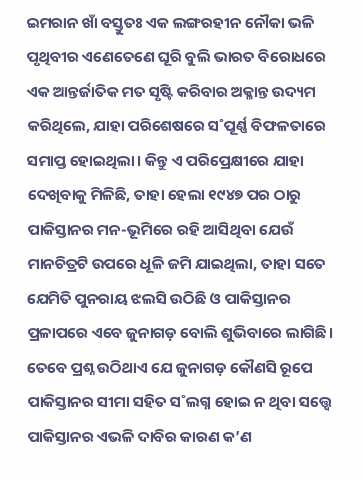ଇମରାନ ଖାଁ ବସ୍ତୁତଃ ଏକ ଲଙ୍ଗରହୀନ ନୌକା ଭଳି ପୃଥିବୀର ଏଣେତେଣେ ଘୂରି ବୁଲି ଭାରତ ବିରୋଧରେ ଏକ ଆନ୍ତର୍ଜାତିକ ମତ ସୃଷ୍ଟି କରିବାର ଅକ୍ଳାନ୍ତ ଉଦ୍ୟମ କରିଥିଲେ, ଯାହା ପରିଶେଷରେ ସ˚ପୂର୍ଣ୍ଣ ବିଫଳତାରେ ସମାପ୍ତ ହୋଇଥିଲା। କିନ୍ତୁ ଏ ପରିପ୍ରେକ୍ଷୀରେ ଯାହା ଦେଖିବାକୁ ମିଳିଛି, ତାହା ହେଲା ୧୯୪୭ ପର ଠାରୁ ପାକିସ୍ତାନର ମନ-ଭୂମିରେ ରହି ଆସିଥିବା ଯେଉଁ ମାନଚିତ୍ରଟି ଉପରେ ଧୂଳି ଜମି ଯାଇଥିଲା, ତାହା ସତେ ଯେମିତି ପୁନରାୟ ଝଲସି ଉଠିଛି ଓ ପାକିସ୍ତାନର ପ୍ରଳାପରେ ଏବେ ଜୁନାଗଡ଼ ବୋଲି ଶୁଭିବାରେ ଲାଗିଛି। ତେବେ ପ୍ରଶ୍ନ ଉଠିଥାଏ ଯେ ଜୁନାଗଡ଼ କୌଣସି ରୂପେ ପାକିସ୍ତାନର ସୀମା ସହିତ ସ˚ଲଗ୍ନ ହୋଇ ନ ଥିବା ସତ୍ତ୍ବେ ପାକିସ୍ତାନର ଏଭଳି ଦାବିର କାରଣ କ’ଣ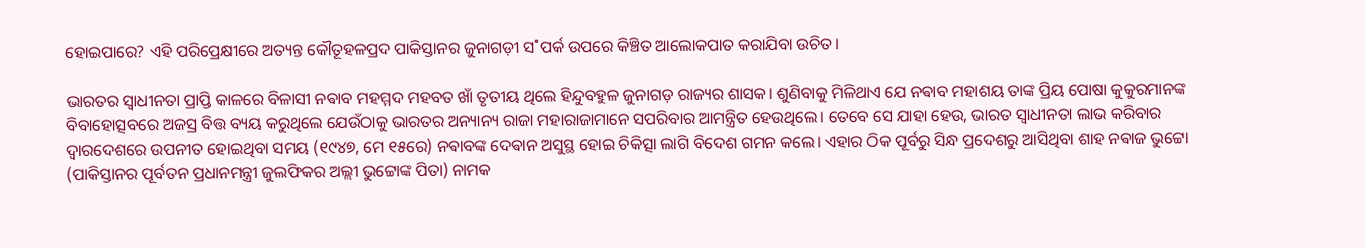ହୋଇପାରେ? ଏହି ପରିପ୍ରେକ୍ଷୀରେ ଅତ୍ୟନ୍ତ କୌତୂହଳପ୍ରଦ ପାକିସ୍ତାନର ଜୁନାଗଡ଼ୀ ସ˚ପର୍କ ଉପରେ କିଞ୍ଚିତ ଆଲୋକପାତ କରାଯିବା ଉଚିତ।

ଭାରତର ସ୍ବାଧୀନତା ପ୍ରାପ୍ତି କାଳରେ ବିଳାସୀ ନଵାବ ମହମ୍ମଦ ମହବତ ଖାଁ ତୃତୀୟ ଥିଲେ ହିନ୍ଦୁବହୁଳ ଜୁନାଗଡ଼ ରାଜ୍ୟର ଶାସକ। ଶୁଣିବାକୁ ମିଳିଥାଏ ଯେ ନଵାବ ମହାଶୟ ତାଙ୍କ ପ୍ରିୟ ପୋଷା କୁକୁରମାନଙ୍କ ବିବାହୋତ୍ସବରେ ଅଜସ୍ର ବିତ୍ତ ବ୍ୟୟ କରୁଥିଲେ ଯେଉଁଠାକୁ ଭାରତର ଅନ୍ୟାନ୍ୟ ରାଜା ମହାରାଜାମାନେ ସପରିବାର ଆମନ୍ତ୍ରିତ ହେଉଥିଲେ। ତେବେ ସେ ଯାହା ହେଉ, ଭାରତ ସ୍ବାଧୀନତା ଲାଭ କରିବାର ଦ୍ବାରଦେଶରେ ଉପନୀତ ହୋଇଥିବା ସମୟ (୧୯୪୭, ମେ ୧୫ରେ) ନଵାବଙ୍କ ଦେଵାନ ଅସୁସ୍ଥ ହୋଇ ଚିକିତ୍ସା ଲାଗି ବିଦେଶ ଗମନ କଲେ। ଏହାର ଠିକ ପୂର୍ବରୁ ସିନ୍ଧ ପ୍ରଦେଶରୁ ଆସିଥିବା ଶାହ ନଵାଜ ଭୁଟ୍ଟୋ (ପାକିସ୍ତାନର ପୂର୍ବତନ ପ୍ରଧାନମନ୍ତ୍ରୀ ଜୁଲଫିକର ଅଲ୍ଲୀ ଭୁଟ୍ଟୋଙ୍କ ପିତା) ନାମକ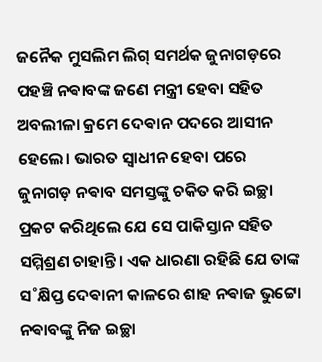ଜନୈକ ମୁସଲିମ ଲିଗ୍‌ ସମର୍ଥକ ଜୁନାଗଡ଼ରେ ପହଞ୍ଚି ନଵାବଙ୍କ ଜଣେ ମନ୍ତ୍ରୀ ହେବା ସହିତ ଅବଲୀଳା କ୍ରମେ ଦେଵାନ ପଦରେ ଆସୀନ ହେଲେ। ଭାରତ ସ୍ବାଧୀନ ହେବା ପରେ ଜୁନାଗଡ଼ ନଵାବ ସମସ୍ତଙ୍କୁ ଚକିତ କରି ଇଚ୍ଛା ପ୍ରକଟ କରିଥିଲେ ଯେ ସେ ପାକିସ୍ତାନ ସହିତ ସମ୍ମିଶ୍ରଣ ଚାହାନ୍ତି। ଏକ ଧାରଣା ରହିଛି ଯେ ତାଙ୍କ ସ˚କ୍ଷିପ୍ତ ଦେଵାନୀ କାଳରେ ଶାହ ନଵାଜ ଭୁଟ୍ଟୋ ନଵାବଙ୍କୁ ନିଜ ଇଚ୍ଛା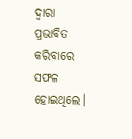ଦ୍ବାରା ପ୍ରଭାବିତ କରିବାରେ ସଫଳ ହୋଇଥିଲେ।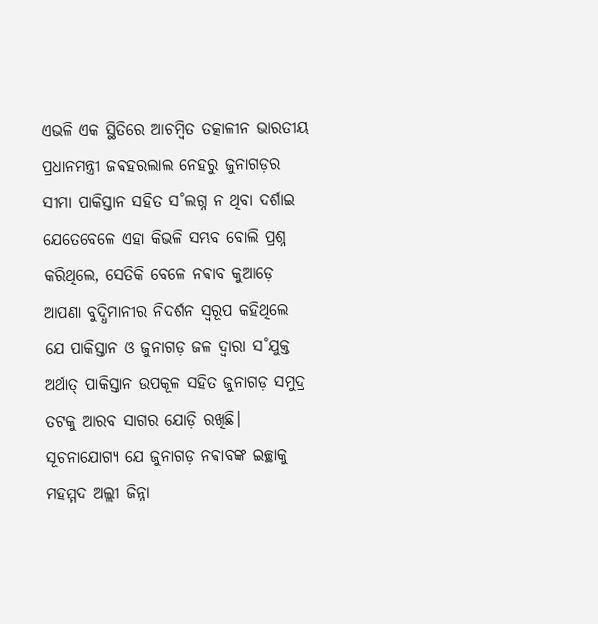ଏଭଳି ଏକ ସ୍ଥିତିରେ ଆଚମ୍ବିତ ତତ୍କାଳୀନ ଭାରତୀୟ ପ୍ରଧାନମନ୍ତ୍ରୀ ଜଵହରଲାଲ ନେହରୁ ଜୁନାଗଡ଼ର ସୀମା ପାକିସ୍ତାନ ସହିତ ସ˚ଲଗ୍ନ ନ ଥିବା ଦର୍ଶାଇ ଯେତେବେଳେ ଏହା କିଭଳି ସମ୍ଭବ ବୋଲି ପ୍ରଶ୍ନ କରିଥିଲେ, ସେତିକି ବେଳେ ନଵାବ କୁଆଡ଼େ ଆପଣା ବୁଦ୍ଧିମାନୀର ନିଦର୍ଶନ ସ୍ବରୂପ କହିଥିଲେ ଯେ ପାକିସ୍ତାନ ଓ ଜୁନାଗଡ଼ ଜଳ ଦ୍ବାରା ସ˚ଯୁକ୍ତ ଅର୍ଥାତ୍‌ ପାକିସ୍ତାନ ଉପକୂଳ ସହିତ ଜୁନାଗଡ଼ ସମୁଦ୍ର ତଟକୁ ଆରବ ସାଗର ଯୋଡ଼ି ରଖିଛି। ସୂଚନାଯୋଗ୍ୟ ଯେ ଜୁନାଗଡ଼ ନଵାବଙ୍କ ଇଚ୍ଛାକୁ ମହମ୍ମଦ ଅଲ୍ଲୀ ଜିନ୍ନା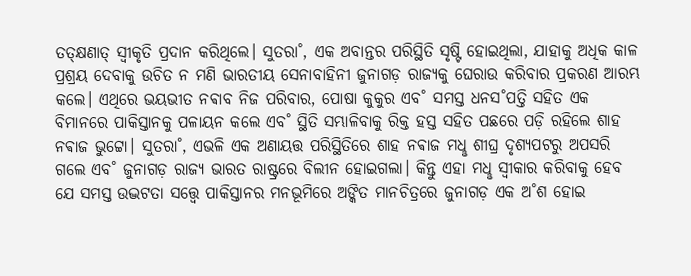ତତ୍‌କ୍ଷଣାତ୍‌ ସ୍ବୀକୃତି ପ୍ରଦାନ କରିଥିଲେ। ସୁତରା˚, ଏକ ଅବାନ୍ତର ପରିସ୍ଥିତି ସୃଷ୍ଟି ହୋଇଥିଲା, ଯାହାକୁ ଅଧିକ କାଳ ପ୍ରଶ୍ରୟ ଦେବାକୁ ଉଚିତ ନ ମଣି ଭାରତୀୟ ସେନାବାହିନୀ ଜୁନାଗଡ଼ ରାଜ୍ୟକୁ ଘେରାଉ କରିବାର ପ୍ରକରଣ ଆରମ୍ଭ କଲେ। ଏଥିରେ ଭୟଭୀତ ନଵାବ ନିଜ ପରିବାର, ପୋଷା କୁକୁର ଏବ˚ ସମସ୍ତ ଧନସ˚ପତ୍ତି ସହିତ ଏକ ବିମାନରେ ପାକିସ୍ତାନକୁ ପଳାୟନ କଲେ ଏବ˚ ସ୍ଥିତି ସମ୍ଭାଳିବାକୁ ରିକ୍ତ ହସ୍ତ ସହିତ ପଛରେ ପଡ଼ି ରହିଲେ ଶାହ ନଵାଜ ଭୁଟ୍ଟୋ। ସୁତରା˚, ଏଭଳି ଏକ ଅଣାୟତ୍ତ ପରିସ୍ଥିତିରେ ଶାହ ନଵାଜ ମଧୢ ଶୀଘ୍ର ଦୃଶ୍ୟପଟରୁ ଅପସରି ଗଲେ ଏବ˚ ଜୁନାଗଡ଼ ରାଜ୍ୟ ଭାରତ ରାଷ୍ଟ୍ରରେ ବିଲୀନ ହୋଇଗଲା। କିନ୍ତୁ ଏହା ମଧୢ ସ୍ବୀକାର କରିବାକୁ ହେବ ଯେ ସମସ୍ତ ଉଦ୍ଭଟତା ସତ୍ତ୍ବେ ପାକିସ୍ତାନର ମନଭୂମିରେ ଅଙ୍କିତ ମାନଚିତ୍ରରେ ଜୁନାଗଡ଼ ଏକ ଅ˚ଶ ହୋଇ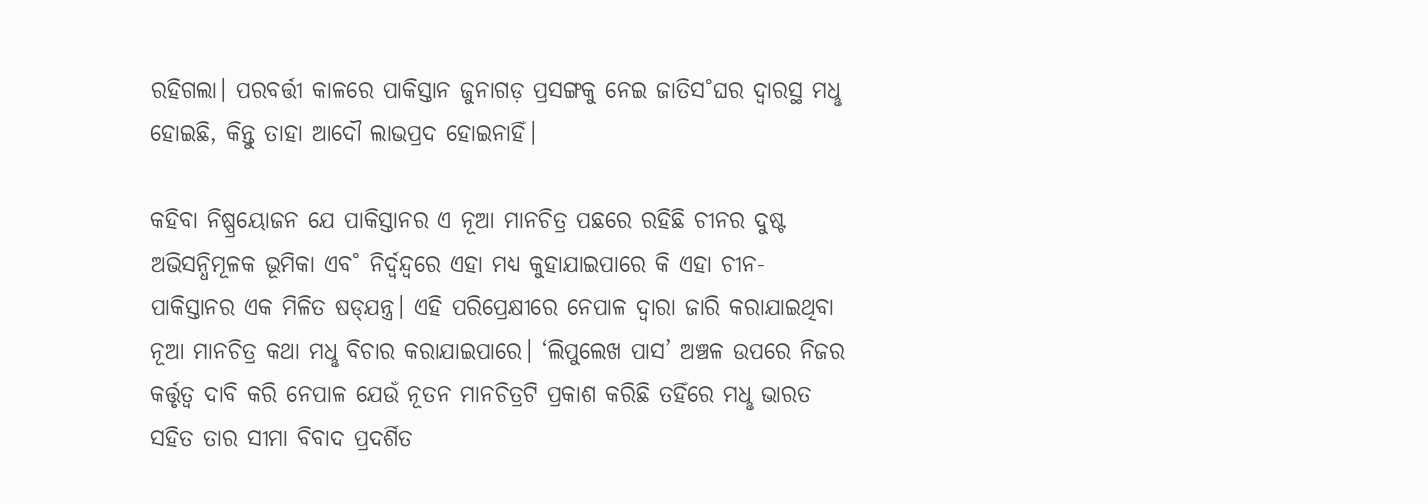ରହିଗଲା। ପରବର୍ତ୍ତୀ କାଳରେ ପାକିସ୍ତାନ ଜୁନାଗଡ଼ ପ୍ରସଙ୍ଗକୁ ନେଇ ଜାତିସ˚ଘର ଦ୍ବାରସ୍ଥ ମଧୢ ହୋଇଛି, କିନ୍ତୁ ତାହା ଆଦୌ ଲାଭପ୍ରଦ ହୋଇନାହିଁ।

କହିବା ନିଷ୍ପ୍ରୟୋଜନ ଯେ ପାକିସ୍ତାନର ଏ ନୂଆ ମାନଚିତ୍ର ପଛରେ ରହିଛି ଚୀନର ଦୁଷ୍ଟ ଅଭିସନ୍ଧିମୂଳକ ଭୂମିକା ଏବ˚ ନିର୍ଦ୍ବନ୍ଦ୍ବରେ ଏହା ମଧ୍ୟ କୁହାଯାଇପାରେ କି ଏହା ଚୀନ-ପାକିସ୍ତାନର ଏକ ମିଳିତ ଷଡ୍‌ଯନ୍ତ୍ର। ଏହି ପରିପ୍ରେକ୍ଷୀରେ ନେପାଳ ଦ୍ବାରା ଜାରି କରାଯାଇଥିବା ନୂଆ ମାନଚିତ୍ର କଥା ମଧୢ ବିଚାର କରାଯାଇପାରେ। ‘ଲିପୁଲେଖ ପାସ’ ଅଞ୍ଚଳ ଉପରେ ନିଜର କର୍ତ୍ତୃତ୍ବ ଦାବି କରି ନେପାଳ ଯେଉଁ ନୂତନ ମାନଚିତ୍ରଟି ପ୍ରକାଶ କରିଛି ତହିଁରେ ମଧୢ ଭାରତ ସହିତ ତାର ସୀମା ବିବାଦ ପ୍ରଦର୍ଶିତ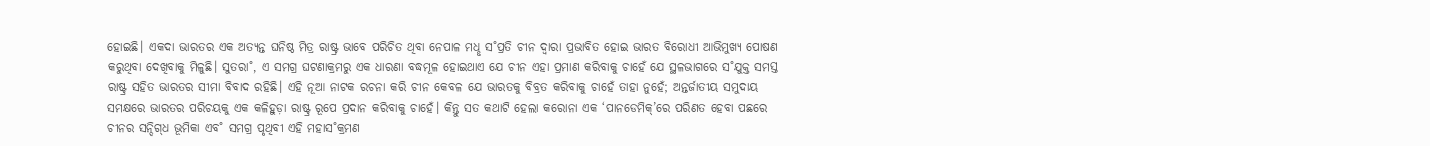ହୋଇଛି। ଏକଦା ଭାରତର ଏକ ଅତ୍ୟନ୍ତ ଘନିଷ୍ଠ ମିତ୍ର ରାଷ୍ଟ୍ର ଭାବେ ପରିଚିତ ଥିବା ନେପାଳ ମଧୢ ସ˚ପ୍ରତି ଚୀନ ଦ୍ବାରା ପ୍ରଭାବିତ ହୋଇ ଭାରତ ବିରୋଧୀ ଆଭିମୁଖ୍ୟ ପୋଷଣ କରୁଥିବା ଦେଖିବାକୁ ମିଳୁଛି। ସୁତରା˚, ଏ ସମଗ୍ର ଘଟଣାକ୍ରମରୁ ଏକ ଧାରଣା ବଦ୍ଧମୂଳ ହୋଇଥାଏ ଯେ ଚୀନ ଏହା ପ୍ରମାଣ କରିବାକୁ ଚାହେଁ ଯେ ସ୍ଥଳଭାଗରେ ସ˚ଯୁକ୍ତ ସମସ୍ତ ରାଷ୍ଟ୍ର ସହିତ ଭାରତର ସୀମା ବିବାଦ ରହିଛି। ଏହି ନୂଆ ନାଟକ ରଚନା କରି ଚୀନ କେବଳ ଯେ ଭାରତକୁ ବିବ୍ରତ କରିବାକୁ ଚାହେଁ ତାହା ନୁହେଁ; ଅନ୍ତର୍ଜାତୀୟ ସମୁଦାୟ ସମକ୍ଷରେ ଭାରତର ପରିଚୟକୁ ଏକ କଳିହୁଡ଼ା ରାଷ୍ଟ୍ର ରୂପେ ପ୍ରଦାନ କରିବାକୁ ଚାହେଁ। କିନ୍ତୁ ସତ କଥାଟି ହେଲା କରୋନା ଏକ ‘ପାନଡେମିକ୍‌’ରେ ପରିଣତ ହେବା ପଛରେ ଚୀନର ସନ୍ଦିଗ୍‌ଧ ଭୂମିକା ଏବ˚ ସମଗ୍ର ପୃଥିବୀ ଏହି ମହାସ˚କ୍ରମଣ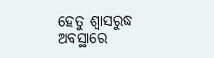ହେତୁ ଶ୍ବାସରୁଦ୍ଧ ଅବସ୍ଥାରେ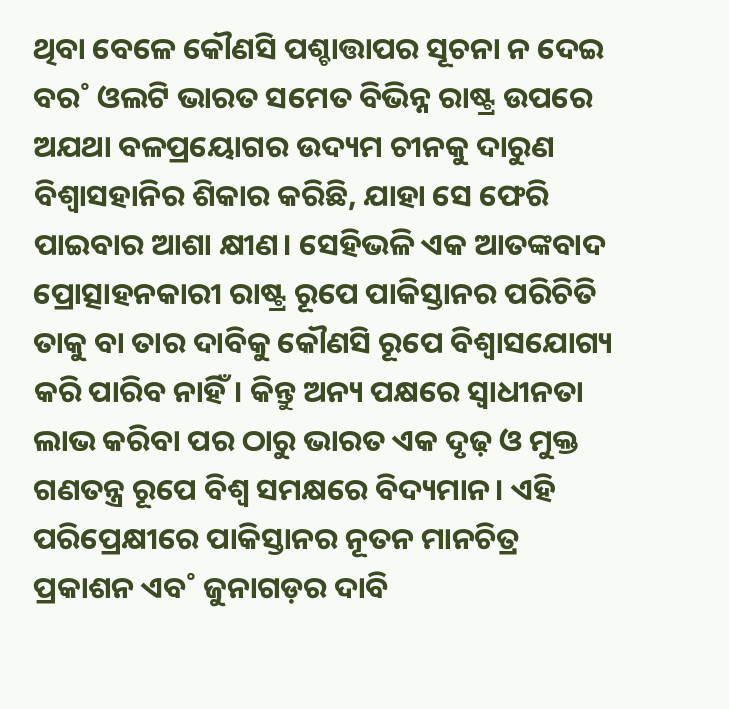ଥିବା ବେଳେ କୌଣସି ପଶ୍ଚାତ୍ତାପର ସୂଚନା ନ ଦେଇ ବର˚ ଓଲଟି ଭାରତ ସମେତ ବିଭିନ୍ନ ରାଷ୍ଟ୍ର ଉପରେ ଅଯଥା ବଳପ୍ରୟୋଗର ଉଦ୍ୟମ ଚୀନକୁ ଦାରୁଣ ବିଶ୍ବାସହାନିର ଶିକାର କରିଛି, ଯାହା ସେ ଫେରି ପାଇବାର ଆଶା କ୍ଷୀଣ। ସେହିଭଳି ଏକ ଆତଙ୍କବାଦ ପ୍ରୋତ୍ସାହନକାରୀ ରାଷ୍ଟ୍ର ରୂପେ ପାକିସ୍ତାନର ପରିଚିତି ତାକୁ ବା ତାର ଦାବିକୁ କୌଣସି ରୂପେ ବିଶ୍ବାସଯୋଗ୍ୟ କରି ପାରିବ ନାହିଁ। କିନ୍ତୁ ଅନ୍ୟ ପକ୍ଷରେ ସ୍ବାଧୀନତା ଲାଭ କରିବା ପର ଠାରୁ ଭାରତ ଏକ ଦୃଢ଼ ଓ ମୁକ୍ତ ଗଣତନ୍ତ୍ର ରୂପେ ବିଶ୍ବ ସମକ୍ଷରେ ବିଦ୍ୟମାନ। ଏହି ପରିପ୍ରେକ୍ଷୀରେ ପାକିସ୍ତାନର ନୂତନ ମାନଚିତ୍ର ପ୍ରକାଶନ ଏବ˚ ଜୁନାଗଡ଼ର ଦାବି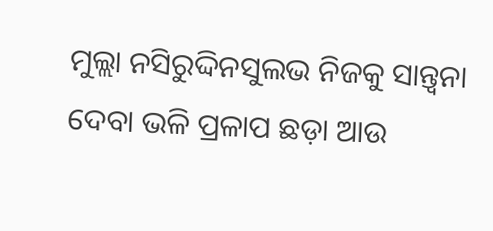ମୁଲ୍ଲା ନସିରୁଦ୍ଦିନସୁଲଭ ନିଜକୁ ସାନ୍ତ୍ବନା ଦେବା ଭଳି ପ୍ରଳାପ ଛଡ଼ା ଆଉ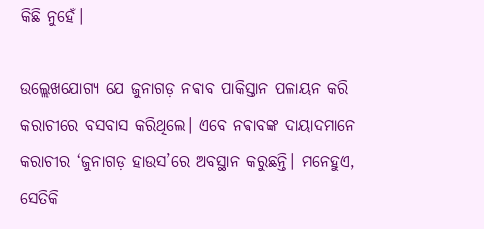କିଛି ନୁହେଁ।

ଉଲ୍ଲେଖଯୋଗ୍ୟ ଯେ ଜୁନାଗଡ଼ ନଵାବ ପାକିସ୍ତାନ ପଳାୟନ କରି କରାଚୀରେ ବସବାସ କରିଥିଲେ। ଏବେ ନଵାବଙ୍କ ଦାୟାଦମାନେ କରାଚୀର ‘ଜୁନାଗଡ଼ ହାଉସ’ରେ ଅବସ୍ଥାନ କରୁଛନ୍ତି। ମନେହୁଏ, ସେତିକି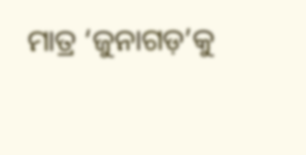ମାତ୍ର ‘ଜୁନାଗଡ଼’କୁ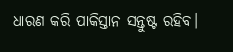ଧାରଣ କରି ପାକିସ୍ତାନ ସନ୍ତୁଷ୍ଟ ରହିବ।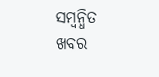ସମ୍ବନ୍ଧିତ ଖବର